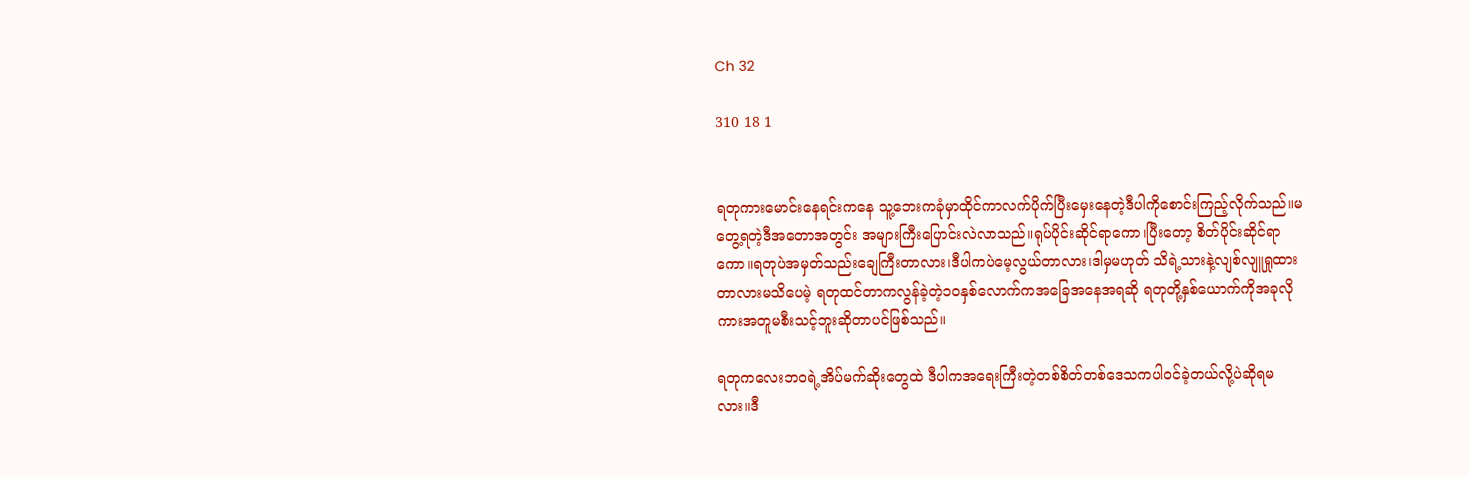Ch 32

310 18 1


ရတုကားမောင်းနေရင်းကနေ သူ့ဘေးကခုံမှာထိုင်ကာလက်ပိုက်ပြီးမှေးနေတဲ့ဒီပါကိုစောင်းကြည့်လိုက်သည်။မတွေ့ရတဲ့ဒီအတောအတွင်း အများကြီးပြောင်းလဲလာသည်။ရုပ်ပိုင်းဆိုင်ရာကော၊ပြီးတော့ စိတ်ပိုင်းဆိုင်ရာကော။ရတုပဲအမှတ်သည်းချေကြီးတာလား၊ဒီပါကပဲမေ့လွယ်တာလား၊ဒါမှမဟုတ် သိရဲ့သားနဲ့လျစ်လျူရှုထားတာလားမသိပေမဲ့ ရတုထင်တာကလွန်ခဲ့တဲ့၁၀နှစ်လောက်ကအခြေအနေအရဆို ရတုတို့နှစ်ယောက်ကိုအခုလိုကားအတူမစီးသင့်ဘူးဆိုတာပင်ဖြစ်သည်။

ရတုကလေးဘဝရဲ့အိပ်မက်ဆိုးတွေထဲ ဒီပါကအရေးကြီးတဲ့တစ်စိတ်တစ်ဒေသကပါဝင်ခဲ့တယ်လို့ပဲဆိုရမလား။ဒီ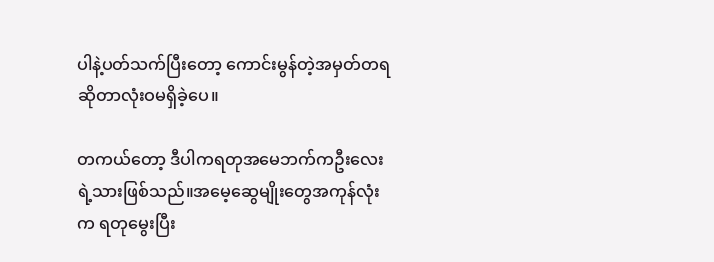ပါနဲ့ပတ်သက်ပြီးတော့ ကောင်းမွန်တဲ့အမှတ်တရဆိုတာလုံးဝမရှိခဲ့ပေ။

တကယ်တော့ ဒီပါကရတုအမေဘက်ကဦးလေးရဲ့သားဖြစ်သည်။အမေ့ဆွေမျိုး‌တွေအကုန်လုံးက ရတုမွေးပြီး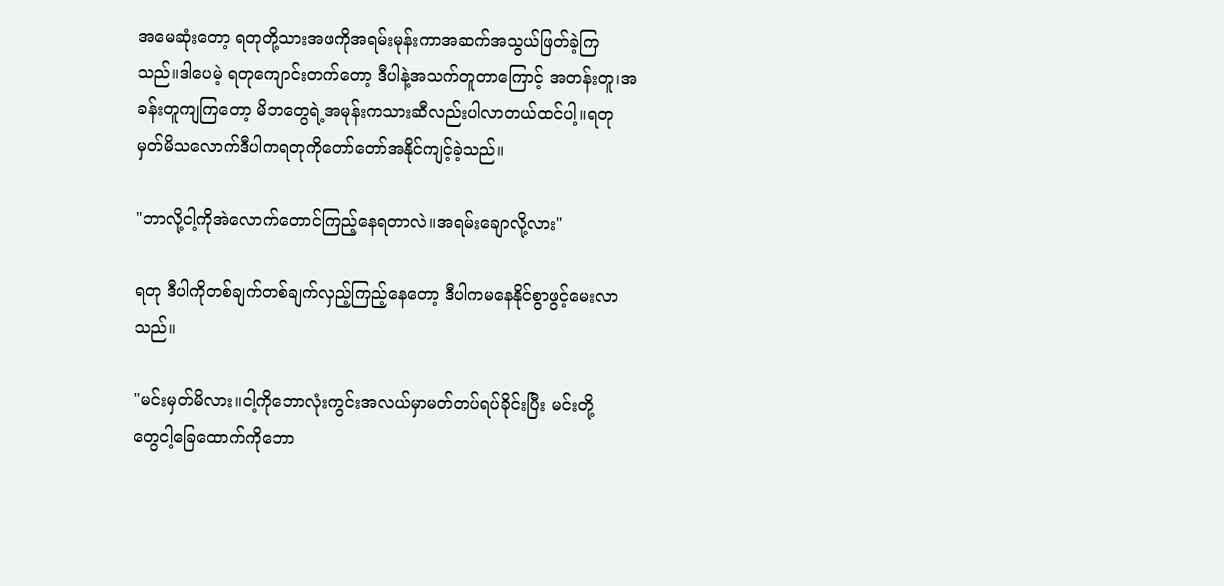အမေဆုံးတော့ ရတုတို့သားအဖကိုအရမ်းမုန်းကာအဆက်အသွယ်ဖြတ်ခဲ့ကြသည်။ဒါပေမဲ့ ရတုကျောင်းတက်တော့ ဒီပါနဲ့အသက်တူတာကြောင့် အတန်းတူ၊အခန်းတူကျကြတော့ မိဘတွေရဲ့အမုန်းကသားဆီလည်းပါလာတယ်ထင်ပါ့။ရတုမှတ်မိသလောက်ဒီပါကရတုကိုတော်တော်အနိုင်ကျင့်ခဲ့သည်။

"ဘာလို့ငါ့ကိုအဲလောက်တောင်ကြည့်နေရတာလဲ။အရမ်းချောလို့လား"

ရတု ဒီပါကိုတစ်ချက်တစ်ချက်လှည့်ကြည့်နေတော့ ဒီပါကမနေနိုင်စွာဖွင့်မေးလာသည်။

"မင်းမှတ်မိလား။ငါ့ကိုဘောလုံးကွင်းအလယ်မှာမတ်တပ်ရပ်ခိုင်းပြီး မင်းတို့တွေ‌ငါ့ခြေထောက်ကိုဘော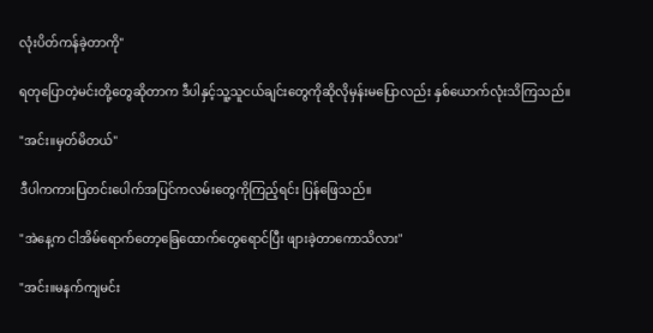လုံးပိတ်ကန်ခဲ့တာကို"

ရတုပြောတဲ့မင်းတို့တွေဆိုတာက ဒီပါနှင့်သူ့သူငယ်ချင်းတွေကိုဆိုလိုမှန်းမပြောလည်း နှစ်ယောက်လုံးသိကြသည်။

"အင်း။မှတ်မိတယ်"

ဒီပါကကားပြတင်းပေါက်အပြင်ကလမ်းတွေကိုကြည့်ရင်း ပြန်ဖြေသည်။

"အဲနေ့က ငါအိမ်ရောက်တော့ခြေထောက်တွေရောင်ပြီး ဖျားခဲ့တာကောသိလား"

"အင်း။မနက်ကျမင်း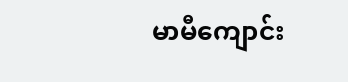မာမီကျောင်း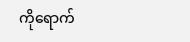ကိုရောက်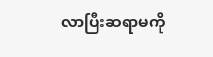လာပြီးဆရာမကို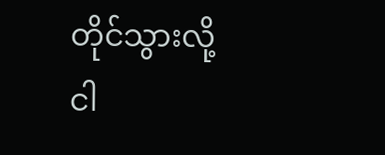တိုင်သွားလို့ ငါ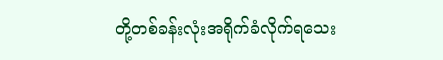တို့တစ်ခန်းလုံးအရိုက်ခံလိုက်ရသေး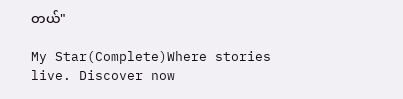တယ်"

My Star(Complete)Where stories live. Discover now